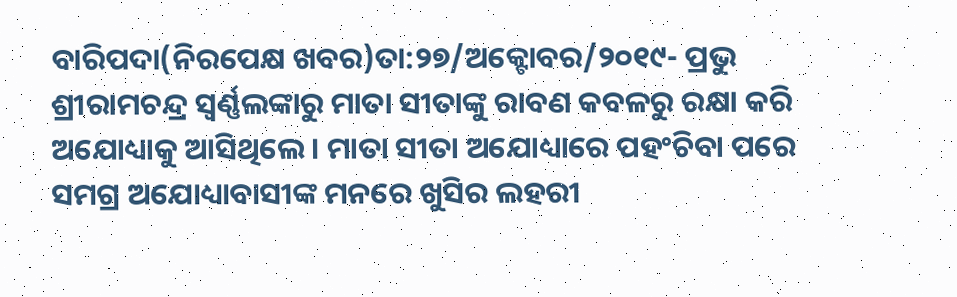ବାରିପଦା(ନିରପେକ୍ଷ ଖବର)ତା:୨୭/ଅକ୍ଟୋବର/୨୦୧୯- ପ୍ରଭୁ ଶ୍ରୀରାମଚନ୍ଦ୍ର ସ୍ୱର୍ଣ୍ଣଲଙ୍କାରୁ ମାତା ସୀତାଙ୍କୁ ରାବଣ କବଳରୁ ରକ୍ଷା କରି ଅଯୋଧ୍ୟାକୁ ଆସିଥିଲେ। ମାତା ସୀତା ଅଯୋଧ୍ୟାରେ ପହଂଚିବା ପରେ ସମଗ୍ର ଅଯୋଧ୍ୟାବାସୀଙ୍କ ମନରେ ଖୁସିର ଲହରୀ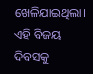ଖେଳିଯାଇଥିଲା। ଏହି ବିଜୟ ଦିବସକୁ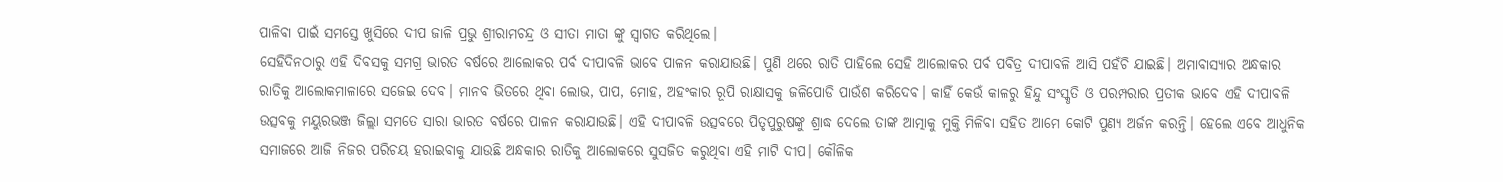ପାଳିବା ପାଇଁ ସମସ୍ତେ ଖୁସିରେ ଦୀପ ଜାଳି ପ୍ରଭୁ ଶ୍ରୀରାମଚନ୍ଦ୍ର ଓ ସୀତା ମାତା ଙ୍କୁ ସ୍ୱାଗତ କରିଥିଲେ।
ସେହିଦିନଠାରୁ ଏହି ଦିବସକୁ ସମଗ୍ର ଭାରତ ବର୍ଷରେ ଆଲୋକର ପର୍ବ ଦୀପାବଳି ଭାବେ ପାଳନ କରାଯାଉଛି। ପୁଣି ଥରେ ରାତି ପାହିଲେ ସେହି ଆଲୋକର ପର୍ବ ପବିତ୍ର ଦୀପାବଳି ଆସି ପହଁଚି ଯାଇଛି। ଅମାବାସ୍ୟାର ଅନ୍ଧକାର ରାତିକୁ ଆଲୋକମାଳାରେ ସଜେଇ ଦେବ। ମାନବ ଭିତରେ ଥିବା ଲୋଭ, ପାପ, ମୋହ, ଅହଂକାର ରୂପି ରାକ୍ଷାସକୁ ଜଳିପୋଡି ପାଉଁଶ କରିଦେବ। କାହିଁ କେଉଁ କାଳରୁ ହିନ୍ଦୁ ସଂସ୍କୃତି ଓ ପରମ୍ପରାର ପ୍ରତୀକ ଭାବେ ଏହି ଦୀପାବଳି ଉତ୍ସବକୁ ମୟୁରଭଞ୍ଜ ଜିଲ୍ଲା ସମତେ ସାରା ଭାରତ ବର୍ଷରେ ପାଳନ କରାଯାଉଛି। ଏହି ଦୀପାବଳି ଉତ୍ସବରେ ପିତୃପୁରୁଷଙ୍କୁ ଶ୍ରାଦ୍ଧ ଦେଲେ ତାଙ୍କ ଆତ୍ମାକୁ ମୁକ୍ତି ମିଳିବା ସହିତ ଆମେ କୋଟି ପୁଣ୍ୟ ଅର୍ଜନ କରନ୍ତି। ହେଲେ ଏବେ ଆଧୁନିକ ସମାଜରେ ଆଜି ନିଜର ପରିଚୟ ହରାଇବାକୁ ଯାଉଛି ଅନ୍ଧକାର ରାତିକୁ ଆଲୋକରେ ସୁସଜିତ କରୁଥିବା ଏହି ମାଟି ଦୀପ। କୌଳିକ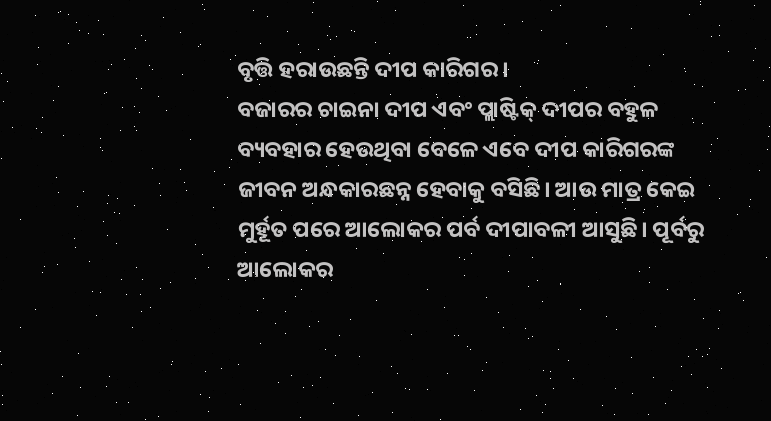ବୃତ୍ତି ହରାଉଛନ୍ତି ଦୀପ କାରିଗର ।
ବଜାରର ଚାଇନା ଦୀପ ଏବଂ ପ୍ଲାଷ୍ଟିକ୍ ଦୀପର ବହୁଳ ବ୍ୟବହାର ହେଉଥିବା ବେଳେ ଏବେ ଦୀପ କାରିଗରଙ୍କ ଜୀବନ ଅନ୍ଧକାରଛନ୍ନ ହେବାକୁ ବସିଛି। ଆଉ ମାତ୍ର କେଇ ମୁର୍ହୂତ ପରେ ଆଲୋକର ପର୍ବ ଦୀପାବଳୀ ଆସୁଛି। ପୂର୍ବରୁ ଆଲୋକର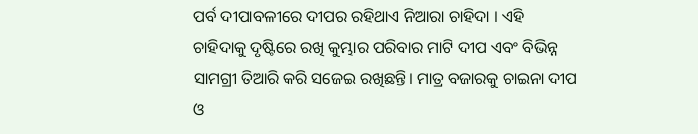ପର୍ବ ଦୀପାବଳୀରେ ଦୀପର ରହିଥାଏ ନିଆରା ଚାହିଦା । ଏହି ଚାହିଦାକୁ ଦୃଷ୍ଟିରେ ରଖି କୁମ୍ଭାର ପରିବାର ମାଟି ଦୀପ ଏବଂ ବିଭିନ୍ନ ସାମଗ୍ରୀ ତିଆରି କରି ସଜେଇ ରଖିଛନ୍ତି। ମାତ୍ର ବଜାରକୁ ଚାଇନା ଦୀପ ଓ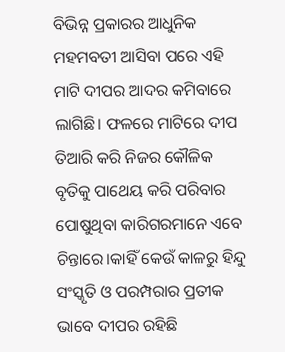ବିଭିନ୍ନ ପ୍ରକାରର ଆଧୁନିକ ମହମବତୀ ଆସିବା ପରେ ଏହି ମାଟି ଦୀପର ଆଦର କମିବାରେ ଲାଗିଛି। ଫଳରେ ମାଟିରେ ଦୀପ ତିଆରି କରି ନିଜର କୌଳିକ ବୃତିକୁ ପାଥେୟ କରି ପରିବାର ପୋଷୁଥିବା କାରିଗରମାନେ ଏବେ ଚିନ୍ତାରେ।କାହିଁ କେଉଁ କାଳରୁ ହିନ୍ଦୁ ସଂସ୍କୃତି ଓ ପରମ୍ପରାର ପ୍ରତୀକ ଭାବେ ଦୀପର ରହିଛି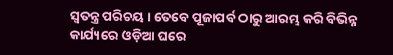ସ୍ୱତନ୍ତ୍ର ପରିଚୟ । ତେବେ ପୂଜାପର୍ବ ଠାରୁ ଆରମ୍ଭ କରି ବିଭିନ୍ନ କାର୍ଯ୍ୟରେ ଓଡ଼ିଆ ଘରେ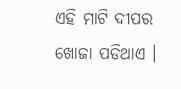ଏହି ମାଟି ଦୀପର ଖୋଜା ପଡିଥାଏ ।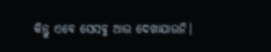କିନ୍ତୁ ଏବେ ସେସବୁ ଆଉ ଦେଖାଯାଉନି।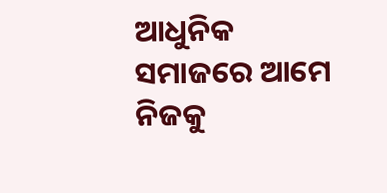ଆଧୁନିକ ସମାଜରେ ଆମେ ନିଜକୁ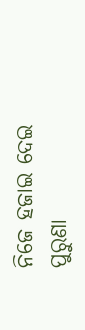ନିଜେ ହଜାଇ ଦେଇ ପୁରୁଣା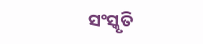ସଂସ୍କୃତି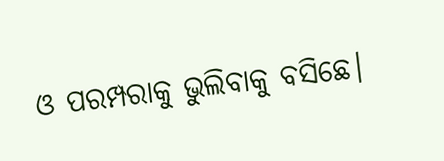ଓ ପରମ୍ପରାକୁ ଭୁଲିବାକୁ ବସିଛେ।